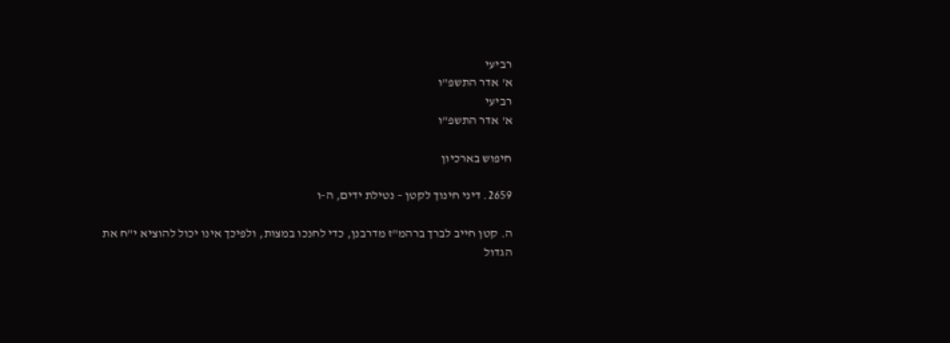רביעי
א' אדר התשפ"ו
רביעי
א' אדר התשפ"ו

חיפוש בארכיון

2659. דיני חינוך לקטן – נטילת ידים, ה-ו

ה. קטן חייב לברך ברהמ"ז מדרבנן, כדי לחנכו במצות, ולפיכך אינו יכול להוציא י"ח את הגדול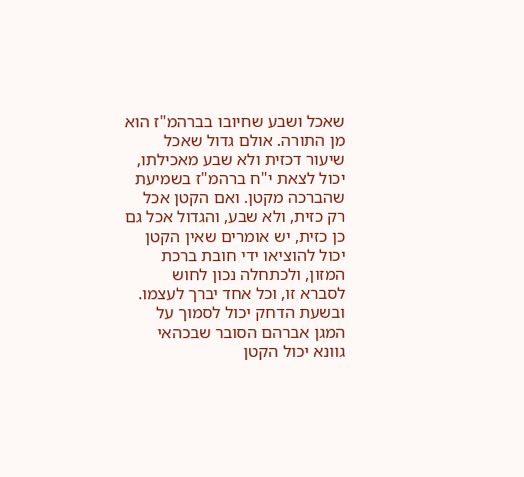שאכל ושבע שחיובו בברהמ"ז הוא מן התורה. אולם גדול שאכל שיעור דכזית ולא שבע מאכילתו, יכול לצאת י"ח ברהמ"ז בשמיעת שהברכה מקטן. ואם הקטן אכל רק כזית, ולא שבע, והגדול אכל גם כן כזית, יש אומרים שאין הקטן יכול להוציאו ידי חובת ברכת המזון, ולכתחלה נכון לחוש לסברא זו, וכל אחד יברך לעצמו. ובשעת הדחק יכול לסמוך על המגן אברהם הסובר שבכהאי גוונא יכול הקטן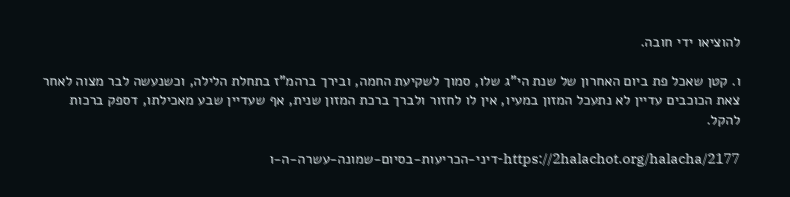להוציאו ידי חובה.

ו. קטן שאכל פת ביום האחרון של שנת הי"ג שלו, סמוך לשקיעת החמה, ובירך ברהמ"ז בתחלת הלילה, וכשנעשה לבר מצוה לאחר צאת הכוכבים עדיין לא נתעכל המזון במעיו, אין לו לחזור ולברך ברכת המזון שנית, אף שעדיין שבע מאכילתו, דספק ברכות להקל.

https://2halachot.org/halacha/2177-דיני-הכריעות-בסיום-שמונה-עשרה-ה-ו